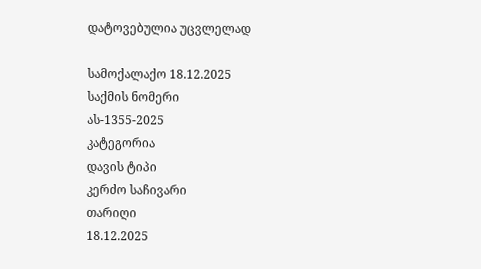დატოვებულია უცვლელად

სამოქალაქო 18.12.2025
საქმის ნომერი
ას-1355-2025
კატეგორია
დავის ტიპი
კერძო საჩივარი
თარიღი
18.12.2025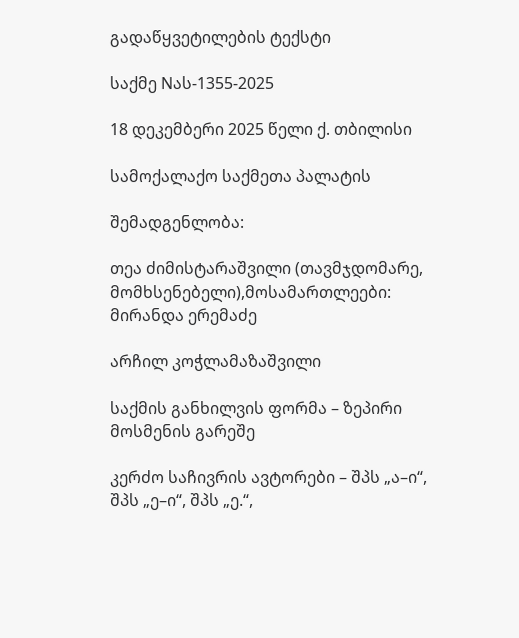გადაწყვეტილების ტექსტი

საქმე Nას-1355-2025

18 დეკემბერი 2025 წელი ქ. თბილისი

სამოქალაქო საქმეთა პალატის

შემადგენლობა:

თეა ძიმისტარაშვილი (თავმჯდომარე, მომხსენებელი),მოსამართლეები: მირანდა ერემაძე

არჩილ კოჭლამაზაშვილი

საქმის განხილვის ფორმა – ზეპირი მოსმენის გარეშე

კერძო საჩივრის ავტორები – შპს „ა–ი“, შპს „ე–ი“, შპს „ე.“,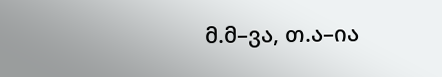მ.მ–ვა, თ.ა–ია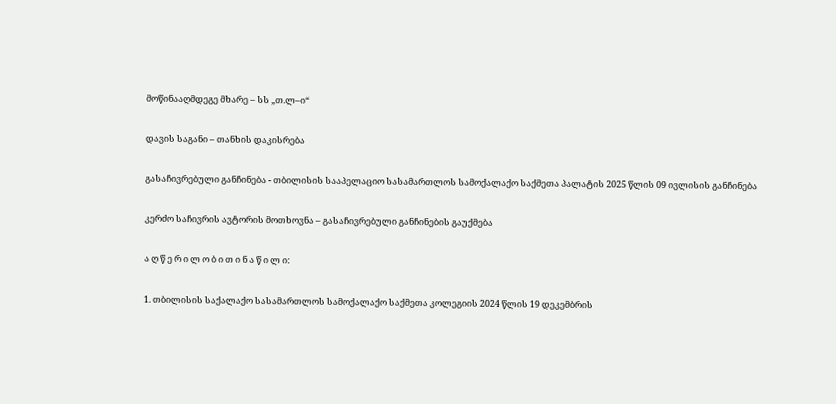მოწინააღმდეგე მხარე – სს „თ.ლ–ი“

დავის საგანი – თანხის დაკისრება

გასაჩივრებული განჩინება - თბილისის სააპელაციო სასამართლოს სამოქალაქო საქმეთა პალატის 2025 წლის 09 ივლისის განჩინება

კერძო საჩივრის ავტორის მოთხოვნა – გასაჩივრებული განჩინების გაუქმება

ა ღ წ ე რ ი ლ ო ბ ი თ ი ნ ა წ ი ლ ი:

1. თბილისის საქალაქო სასამართლოს სამოქალაქო საქმეთა კოლეგიის 2024 წლის 19 დეკემბრის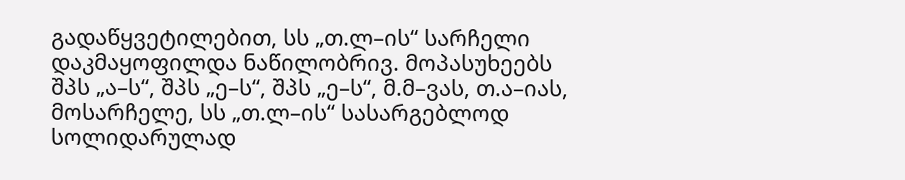გადაწყვეტილებით, სს „თ.ლ–ის“ სარჩელი დაკმაყოფილდა ნაწილობრივ. მოპასუხეებს შპს „ა–ს“, შპს „ე–ს“, შპს „ე–ს“, მ.მ–ვას, თ.ა–იას, მოსარჩელე, სს „თ.ლ–ის“ სასარგებლოდ სოლიდარულად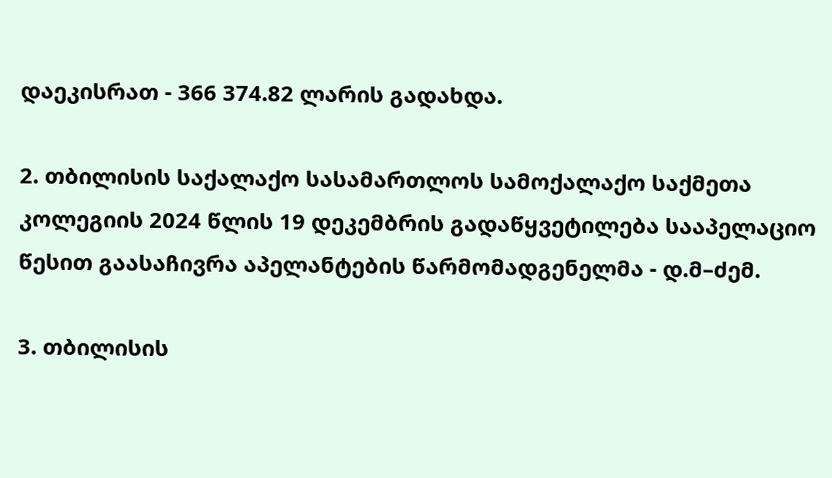დაეკისრათ - 366 374.82 ლარის გადახდა.

2. თბილისის საქალაქო სასამართლოს სამოქალაქო საქმეთა კოლეგიის 2024 წლის 19 დეკემბრის გადაწყვეტილება სააპელაციო წესით გაასაჩივრა აპელანტების წარმომადგენელმა - დ.მ–ძემ.

3. თბილისის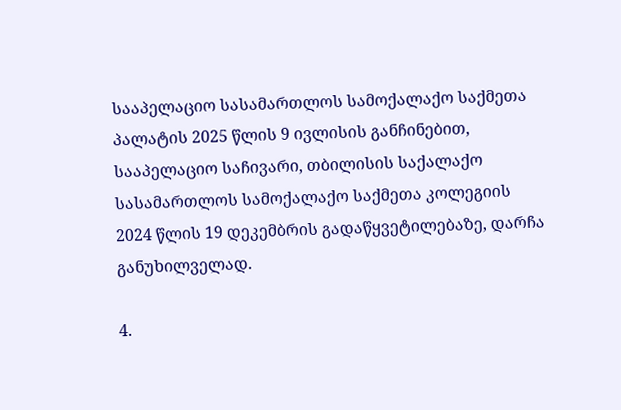სააპელაციო სასამართლოს სამოქალაქო საქმეთა პალატის 2025 წლის 9 ივლისის განჩინებით, სააპელაციო საჩივარი, თბილისის საქალაქო სასამართლოს სამოქალაქო საქმეთა კოლეგიის 2024 წლის 19 დეკემბრის გადაწყვეტილებაზე, დარჩა განუხილველად.

4.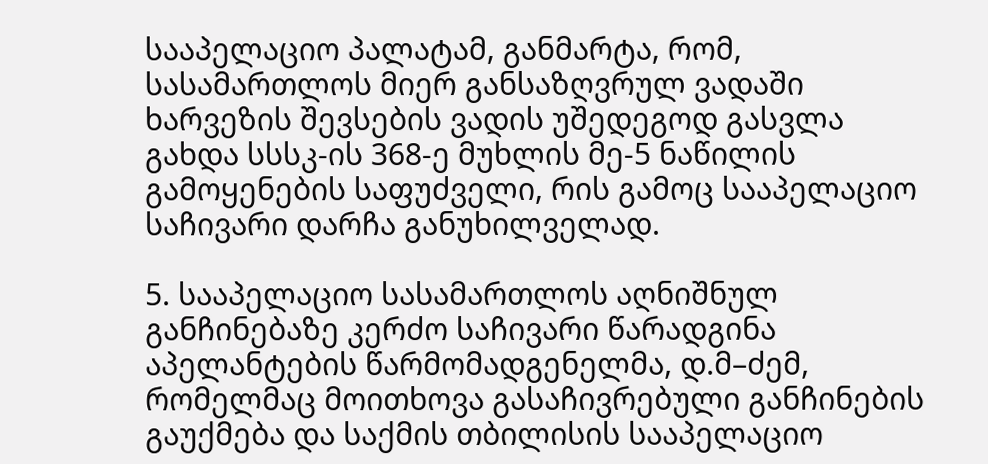სააპელაციო პალატამ, განმარტა, რომ, სასამართლოს მიერ განსაზღვრულ ვადაში ხარვეზის შევსების ვადის უშედეგოდ გასვლა გახდა სსსკ-ის 368-ე მუხლის მე-5 ნაწილის გამოყენების საფუძველი, რის გამოც სააპელაციო საჩივარი დარჩა განუხილველად.

5. სააპელაციო სასამართლოს აღნიშნულ განჩინებაზე კერძო საჩივარი წარადგინა აპელანტების წარმომადგენელმა, დ.მ–ძემ, რომელმაც მოითხოვა გასაჩივრებული განჩინების გაუქმება და საქმის თბილისის სააპელაციო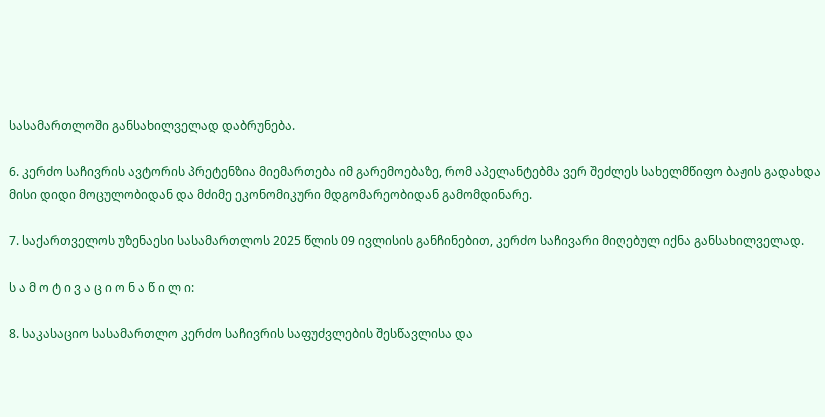სასამართლოში განსახილველად დაბრუნება.

6. კერძო საჩივრის ავტორის პრეტენზია მიემართება იმ გარემოებაზე, რომ აპელანტებმა ვერ შეძლეს სახელმწიფო ბაჟის გადახდა მისი დიდი მოცულობიდან და მძიმე ეკონომიკური მდგომარეობიდან გამომდინარე.

7. საქართველოს უზენაესი სასამართლოს 2025 წლის 09 ივლისის განჩინებით, კერძო საჩივარი მიღებულ იქნა განსახილველად.

ს ა მ ო ტ ი ვ ა ც ი ო ნ ა წ ი ლ ი:

8. საკასაციო სასამართლო კერძო საჩივრის საფუძვლების შესწავლისა და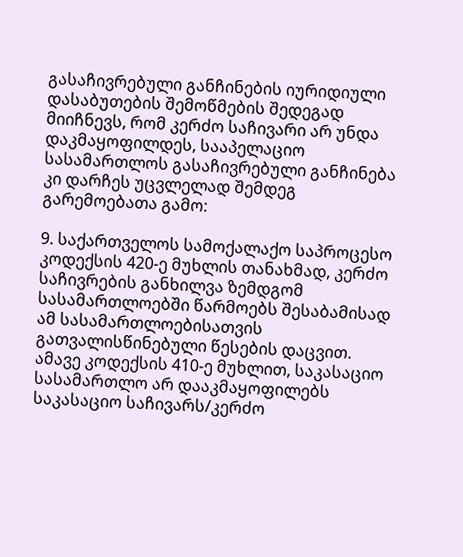გასაჩივრებული განჩინების იურიდიული დასაბუთების შემოწმების შედეგად მიიჩნევს, რომ კერძო საჩივარი არ უნდა დაკმაყოფილდეს, სააპელაციო სასამართლოს გასაჩივრებული განჩინება კი დარჩეს უცვლელად შემდეგ გარემოებათა გამო:

9. საქართველოს სამოქალაქო საპროცესო კოდექსის 420-ე მუხლის თანახმად, კერძო საჩივრების განხილვა ზემდგომ სასამართლოებში წარმოებს შესაბამისად ამ სასამართლოებისათვის გათვალისწინებული წესების დაცვით. ამავე კოდექსის 410-ე მუხლით, საკასაციო სასამართლო არ დააკმაყოფილებს საკასაციო საჩივარს/კერძო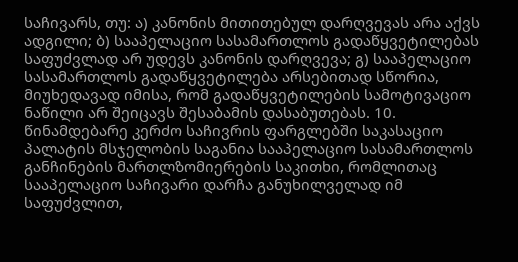საჩივარს, თუ: ა) კანონის მითითებულ დარღვევას არა აქვს ადგილი; ბ) სააპელაციო სასამართლოს გადაწყვეტილებას საფუძვლად არ უდევს კანონის დარღვევა; გ) სააპელაციო სასამართლოს გადაწყვეტილება არსებითად სწორია, მიუხედავად იმისა, რომ გადაწყვეტილების სამოტივაციო ნაწილი არ შეიცავს შესაბამის დასაბუთებას. 10. წინამდებარე კერძო საჩივრის ფარგლებში საკასაციო პალატის მსჯელობის საგანია სააპელაციო სასამართლოს განჩინების მართლზომიერების საკითხი, რომლითაც სააპელაციო საჩივარი დარჩა განუხილველად იმ საფუძვლით,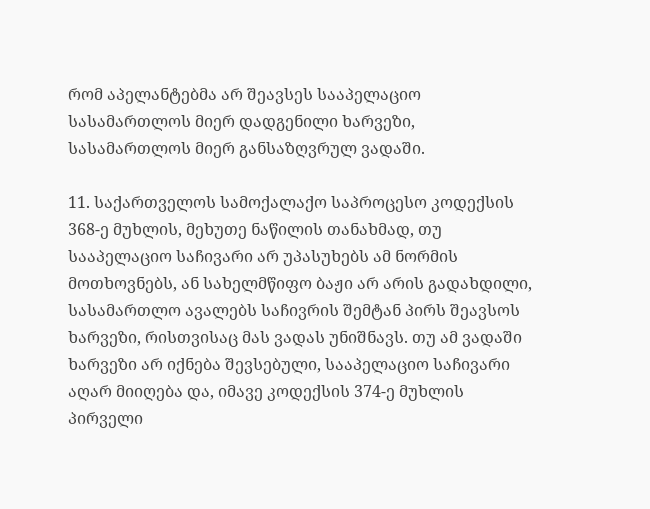რომ აპელანტებმა არ შეავსეს სააპელაციო სასამართლოს მიერ დადგენილი ხარვეზი, სასამართლოს მიერ განსაზღვრულ ვადაში.

11. საქართველოს სამოქალაქო საპროცესო კოდექსის 368-ე მუხლის, მეხუთე ნაწილის თანახმად, თუ სააპელაციო საჩივარი არ უპასუხებს ამ ნორმის მოთხოვნებს, ან სახელმწიფო ბაჟი არ არის გადახდილი, სასამართლო ავალებს საჩივრის შემტან პირს შეავსოს ხარვეზი, რისთვისაც მას ვადას უნიშნავს. თუ ამ ვადაში ხარვეზი არ იქნება შევსებული, სააპელაციო საჩივარი აღარ მიიღება და, იმავე კოდექსის 374-ე მუხლის პირველი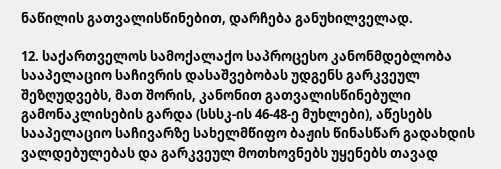ნაწილის გათვალისწინებით, დარჩება განუხილველად.

12. საქართველოს სამოქალაქო საპროცესო კანონმდებლობა სააპელაციო საჩივრის დასაშვებობას უდგენს გარკვეულ შეზღუდვებს, მათ შორის, კანონით გათვალისწინებული გამონაკლისების გარდა (სსსკ-ის 46-48-ე მუხლები), აწესებს სააპელაციო საჩივარზე სახელმწიფო ბაჟის წინასწარ გადახდის ვალდებულებას და გარკვეულ მოთხოვნებს უყენებს თავად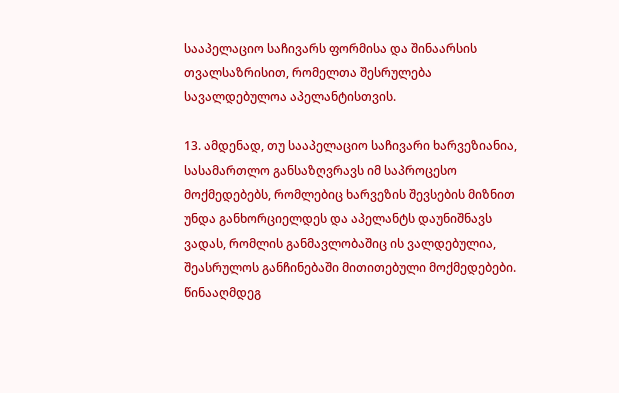სააპელაციო საჩივარს ფორმისა და შინაარსის თვალსაზრისით, რომელთა შესრულება სავალდებულოა აპელანტისთვის.

13. ამდენად, თუ სააპელაციო საჩივარი ხარვეზიანია, სასამართლო განსაზღვრავს იმ საპროცესო მოქმედებებს, რომლებიც ხარვეზის შევსების მიზნით უნდა განხორციელდეს და აპელანტს დაუნიშნავს ვადას, რომლის განმავლობაშიც ის ვალდებულია, შეასრულოს განჩინებაში მითითებული მოქმედებები. წინააღმდეგ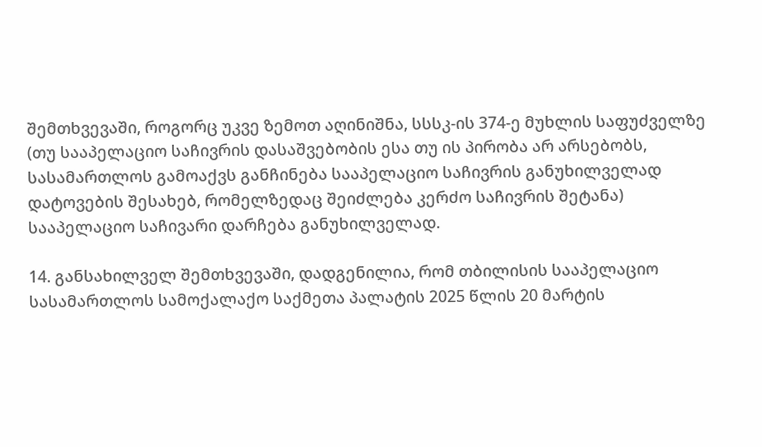შემთხვევაში, როგორც უკვე ზემოთ აღინიშნა, სსსკ-ის 374-ე მუხლის საფუძველზე (თუ სააპელაციო საჩივრის დასაშვებობის ესა თუ ის პირობა არ არსებობს, სასამართლოს გამოაქვს განჩინება სააპელაციო საჩივრის განუხილველად დატოვების შესახებ, რომელზედაც შეიძლება კერძო საჩივრის შეტანა) სააპელაციო საჩივარი დარჩება განუხილველად.

14. განსახილველ შემთხვევაში, დადგენილია, რომ თბილისის სააპელაციო სასამართლოს სამოქალაქო საქმეთა პალატის 2025 წლის 20 მარტის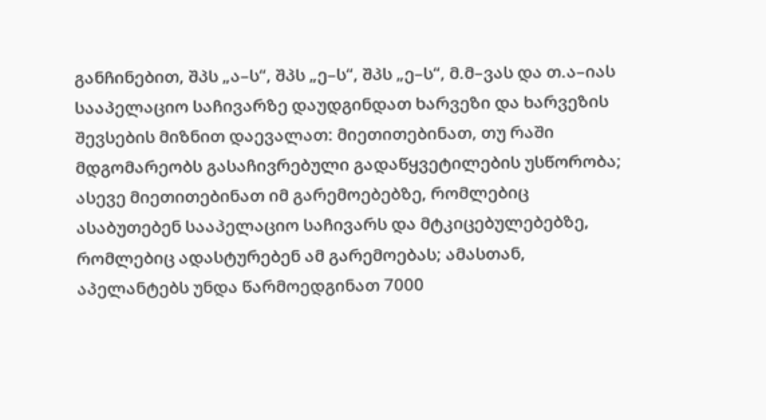განჩინებით, შპს „ა–ს“, შპს „ე–ს“, შპს „ე–ს“, მ.მ–ვას და თ.ა–იას სააპელაციო საჩივარზე დაუდგინდათ ხარვეზი და ხარვეზის შევსების მიზნით დაევალათ: მიეთითებინათ, თუ რაში მდგომარეობს გასაჩივრებული გადაწყვეტილების უსწორობა; ასევე მიეთითებინათ იმ გარემოებებზე, რომლებიც ასაბუთებენ სააპელაციო საჩივარს და მტკიცებულებებზე, რომლებიც ადასტურებენ ამ გარემოებას; ამასთან, აპელანტებს უნდა წარმოედგინათ 7000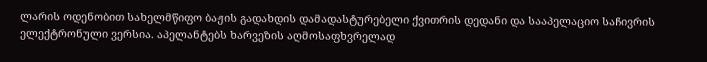ლარის ოდენობით სახელმწიფო ბაჟის გადახდის დამადასტურებელი ქვითრის დედანი და სააპელაციო საჩივრის ელექტრონული ვერსია. აპელანტებს ხარვეზის აღმოსაფხვრელად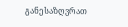განესაზღვრათ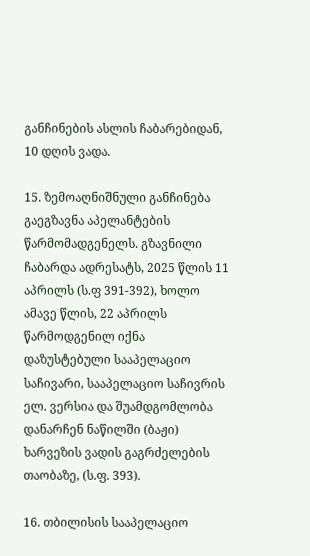განჩინების ასლის ჩაბარებიდან, 10 დღის ვადა.

15. ზემოაღნიშნული განჩინება გაეგზავნა აპელანტების წარმომადგენელს. გზავნილი ჩაბარდა ადრესატს, 2025 წლის 11 აპრილს (ს.ფ 391-392), ხოლო ამავე წლის, 22 აპრილს წარმოდგენილ იქნა დაზუსტებული სააპელაციო საჩივარი, სააპელაციო საჩივრის ელ. ვერსია და შუამდგომლობა დანარჩენ ნაწილში (ბაჟი) ხარვეზის ვადის გაგრძელების თაობაზე, (ს.ფ. 393).

16. თბილისის სააპელაციო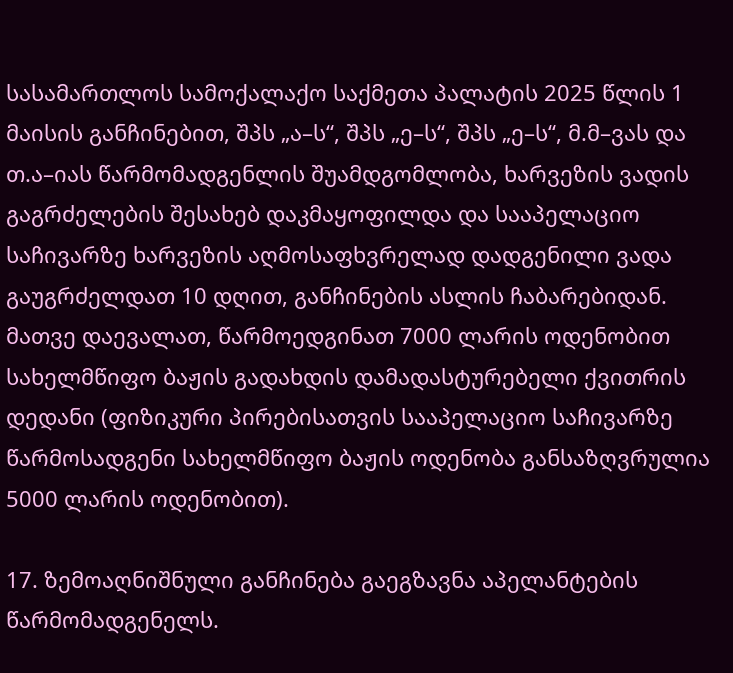სასამართლოს სამოქალაქო საქმეთა პალატის 2025 წლის 1 მაისის განჩინებით, შპს „ა–ს“, შპს „ე–ს“, შპს „ე–ს“, მ.მ–ვას და თ.ა–იას წარმომადგენლის შუამდგომლობა, ხარვეზის ვადის გაგრძელების შესახებ დაკმაყოფილდა და სააპელაციო საჩივარზე ხარვეზის აღმოსაფხვრელად დადგენილი ვადა გაუგრძელდათ 10 დღით, განჩინების ასლის ჩაბარებიდან. მათვე დაევალათ, წარმოედგინათ 7000 ლარის ოდენობით სახელმწიფო ბაჟის გადახდის დამადასტურებელი ქვითრის დედანი (ფიზიკური პირებისათვის სააპელაციო საჩივარზე წარმოსადგენი სახელმწიფო ბაჟის ოდენობა განსაზღვრულია 5000 ლარის ოდენობით).

17. ზემოაღნიშნული განჩინება გაეგზავნა აპელანტების წარმომადგენელს.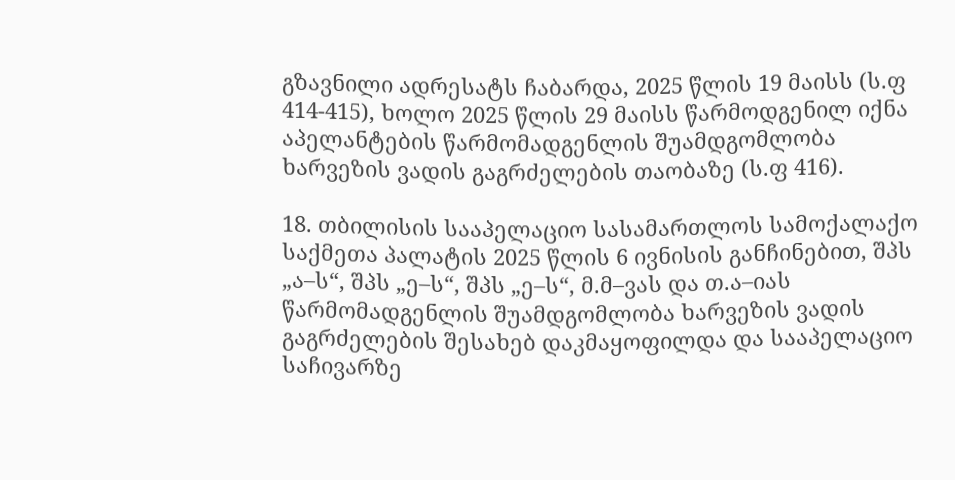გზავნილი ადრესატს ჩაბარდა, 2025 წლის 19 მაისს (ს.ფ 414-415), ხოლო 2025 წლის 29 მაისს წარმოდგენილ იქნა აპელანტების წარმომადგენლის შუამდგომლობა ხარვეზის ვადის გაგრძელების თაობაზე (ს.ფ 416).

18. თბილისის სააპელაციო სასამართლოს სამოქალაქო საქმეთა პალატის 2025 წლის 6 ივნისის განჩინებით, შპს „ა–ს“, შპს „ე–ს“, შპს „ე–ს“, მ.მ–ვას და თ.ა–იას წარმომადგენლის შუამდგომლობა ხარვეზის ვადის გაგრძელების შესახებ დაკმაყოფილდა და სააპელაციო საჩივარზე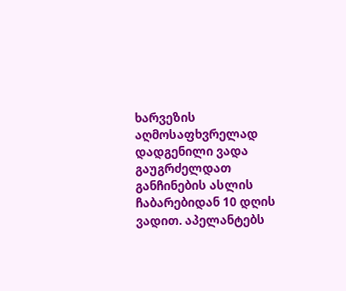ხარვეზის აღმოსაფხვრელად დადგენილი ვადა გაუგრძელდათ განჩინების ასლის ჩაბარებიდან 10 დღის ვადით. აპელანტებს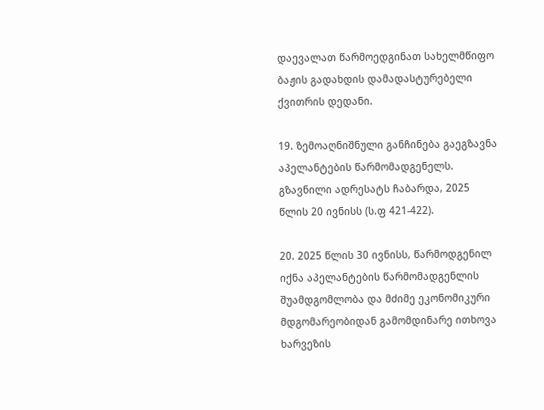დაევალათ წარმოედგინათ სახელმწიფო ბაჟის გადახდის დამადასტურებელი ქვითრის დედანი.

19. ზემოაღნიშნული განჩინება გაეგზავნა აპელანტების წარმომადგენელს. გზავნილი ადრესატს ჩაბარდა, 2025 წლის 20 ივნისს (ს.ფ 421-422).

20. 2025 წლის 30 ივნისს, წარმოდგენილ იქნა აპელანტების წარმომადგენლის შუამდგომლობა და მძიმე ეკონომიკური მდგომარეობიდან გამომდინარე ითხოვა ხარვეზის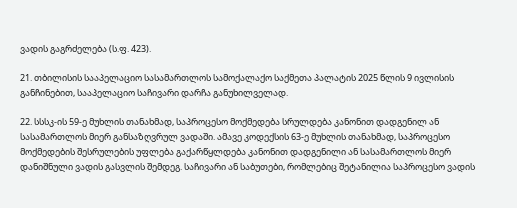ვადის გაგრძელება (ს.ფ. 423).

21. თბილისის სააპელაციო სასამართლოს სამოქალაქო საქმეთა პალატის 2025 წლის 9 ივლისის განჩინებით, სააპელაციო საჩივარი დარჩა განუხილველად.

22. სსსკ-ის 59-ე მუხლის თანახმად, საპროცესო მოქმედება სრულდება კანონით დადგენილ ან სასამართლოს მიერ განსაზღვრულ ვადაში. ამავე კოდექსის 63-ე მუხლის თანახმად, საპროცესო მოქმედების შესრულების უფლება გაქარწყლდება კანონით დადგენილი ან სასამართლოს მიერ დანიშნული ვადის გასვლის შემდეგ. საჩივარი ან საბუთები, რომლებიც შეტანილია საპროცესო ვადის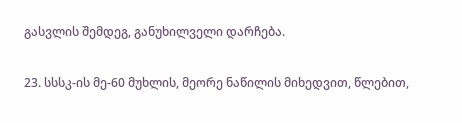გასვლის შემდეგ, განუხილველი დარჩება.

23. სსსკ-ის მე-60 მუხლის, მეორე ნაწილის მიხედვით, წლებით,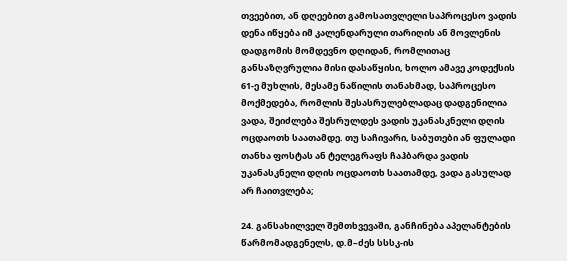თვეებით, ან დღეებით გამოსათვლელი საპროცესო ვადის დენა იწყება იმ კალენდარული თარიღის ან მოვლენის დადგომის მომდევნო დღიდან, რომლითაც განსაზღვრულია მისი დასაწყისი, ხოლო ამავე კოდექსის 61-ე მუხლის, მესამე ნაწილის თანახმად, საპროცესო მოქმედება, რომლის შესასრულებლადაც დადგენილია ვადა, შეიძლება შესრულდეს ვადის უკანასკნელი დღის ოცდაოთხ საათამდე. თუ საჩივარი, საბუთები ან ფულადი თანხა ფოსტას ან ტელეგრაფს ჩაჰბარდა ვადის უკანასკნელი დღის ოცდაოთხ საათამდე, ვადა გასულად არ ჩაითვლება;

24. განსახილველ შემთხვევაში, განჩინება აპელანტების წარმომადგენელს, დ.მ–ძეს სსსკ-ის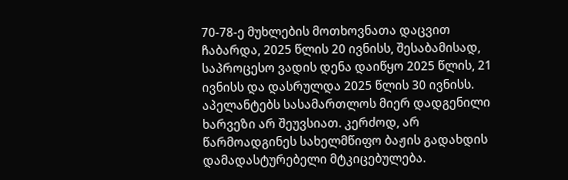70-78-ე მუხლების მოთხოვნათა დაცვით ჩაბარდა, 2025 წლის 20 ივნისს, შესაბამისად, საპროცესო ვადის დენა დაიწყო 2025 წლის, 21 ივნისს და დასრულდა 2025 წლის 30 ივნისს. აპელანტებს სასამართლოს მიერ დადგენილი ხარვეზი არ შეუვსიათ. კერძოდ, არ წარმოადგინეს სახელმწიფო ბაჟის გადახდის დამადასტურებელი მტკიცებულება.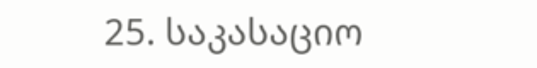25. საკასაციო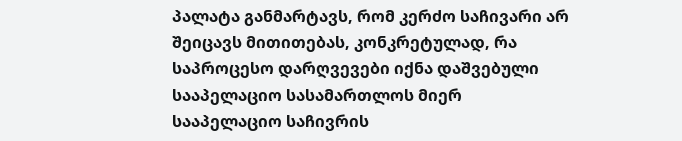პალატა განმარტავს, რომ კერძო საჩივარი არ შეიცავს მითითებას, კონკრეტულად, რა საპროცესო დარღვევები იქნა დაშვებული სააპელაციო სასამართლოს მიერ სააპელაციო საჩივრის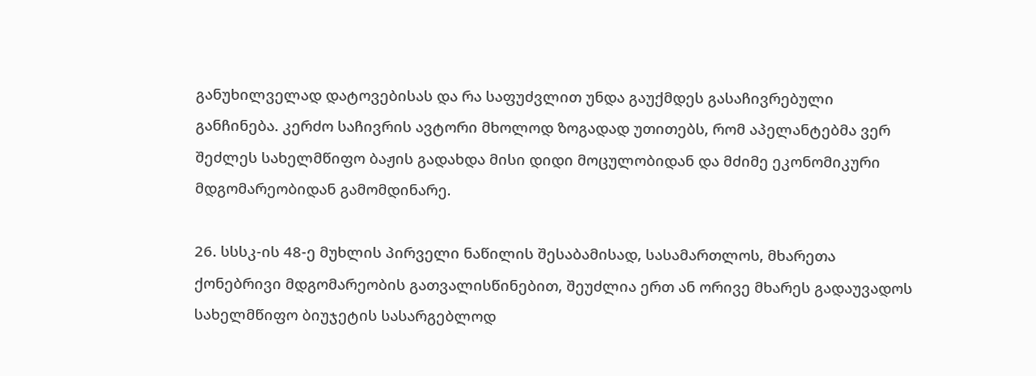განუხილველად დატოვებისას და რა საფუძვლით უნდა გაუქმდეს გასაჩივრებული განჩინება. კერძო საჩივრის ავტორი მხოლოდ ზოგადად უთითებს, რომ აპელანტებმა ვერ შეძლეს სახელმწიფო ბაჟის გადახდა მისი დიდი მოცულობიდან და მძიმე ეკონომიკური მდგომარეობიდან გამომდინარე.

26. სსსკ-ის 48-ე მუხლის პირველი ნაწილის შესაბამისად, სასამართლოს, მხარეთა ქონებრივი მდგომარეობის გათვალისწინებით, შეუძლია ერთ ან ორივე მხარეს გადაუვადოს სახელმწიფო ბიუჯეტის სასარგებლოდ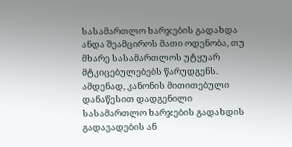სასამართლო ხარჯების გადახდა ანდა შეამციროს მათი ოდენობა, თუ მხარე სასამართლოს უტყუარ მტკიცებულებებს წარუდგენს. ამდენად, კანონის მითითებული დანაწესით დადგენილი სასამართლო ხარჯების გადახდის გადავადების ან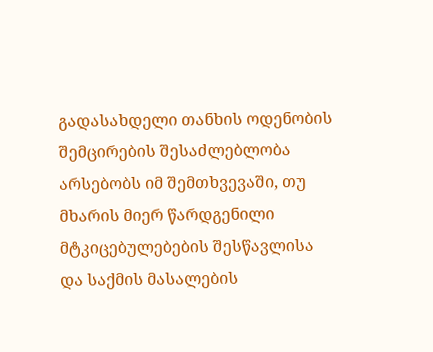გადასახდელი თანხის ოდენობის შემცირების შესაძლებლობა არსებობს იმ შემთხვევაში, თუ მხარის მიერ წარდგენილი მტკიცებულებების შესწავლისა და საქმის მასალების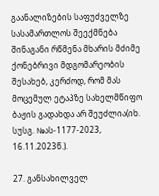გაანალიზების საფუძველზე სასამართლოს შეექმნება შინაგანი რწმენა მხარის მძიმე ქონებრივი მდგომარეობის შესახებ, კერძოდ, რომ მას მოცემულ ეტაპზე სახელმწიფო ბაჟის გადახდა არ შეუძლია(იხ. სუსგ. №ას-1177-2023, 16.11.2023წ.).

27. განსახილველ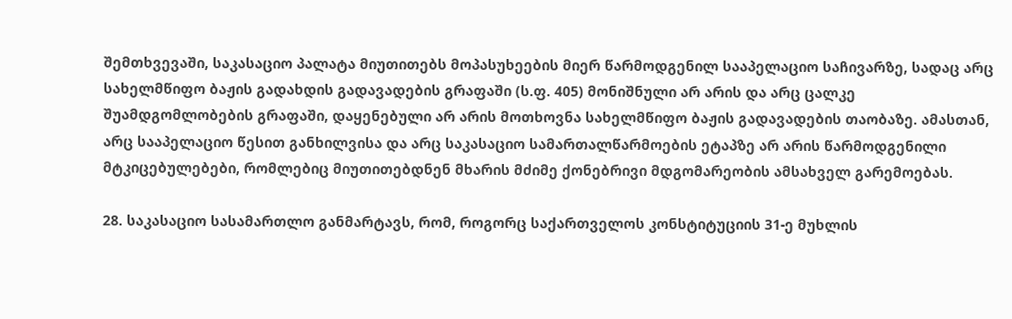შემთხვევაში, საკასაციო პალატა მიუთითებს მოპასუხეების მიერ წარმოდგენილ სააპელაციო საჩივარზე, სადაც არც სახელმწიფო ბაჟის გადახდის გადავადების გრაფაში (ს.ფ. 405) მონიშნული არ არის და არც ცალკე შუამდგომლობების გრაფაში, დაყენებული არ არის მოთხოვნა სახელმწიფო ბაჟის გადავადების თაობაზე. ამასთან, არც სააპელაციო წესით განხილვისა და არც საკასაციო სამართალწარმოების ეტაპზე არ არის წარმოდგენილი მტკიცებულებები, რომლებიც მიუთითებდნენ მხარის მძიმე ქონებრივი მდგომარეობის ამსახველ გარემოებას.

28. საკასაციო სასამართლო განმარტავს, რომ, როგორც საქართველოს კონსტიტუციის 31-ე მუხლის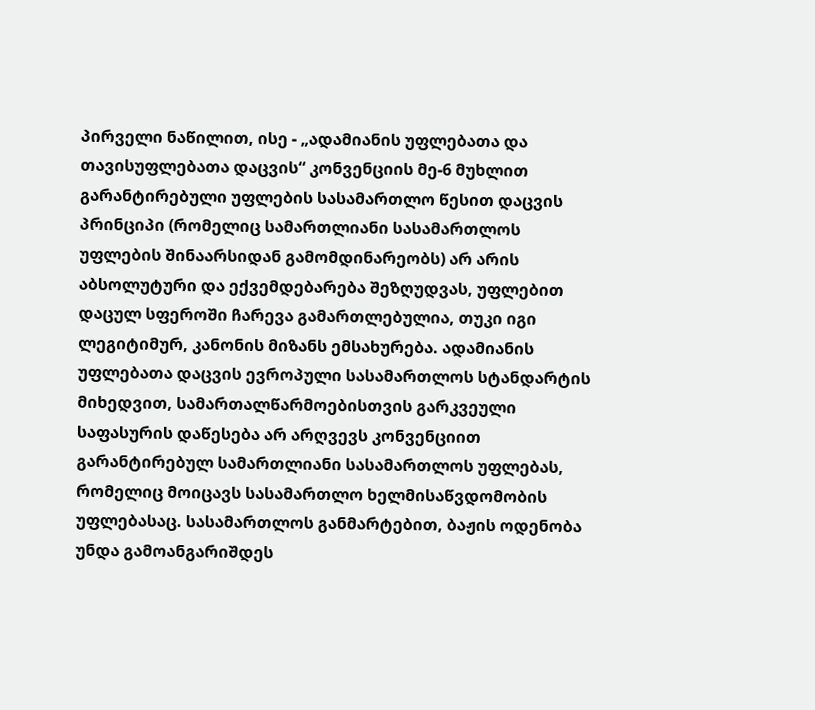პირველი ნაწილით, ისე - „ადამიანის უფლებათა და თავისუფლებათა დაცვის“ კონვენციის მე-6 მუხლით გარანტირებული უფლების სასამართლო წესით დაცვის პრინციპი (რომელიც სამართლიანი სასამართლოს უფლების შინაარსიდან გამომდინარეობს) არ არის აბსოლუტური და ექვემდებარება შეზღუდვას, უფლებით დაცულ სფეროში ჩარევა გამართლებულია, თუკი იგი ლეგიტიმურ, კანონის მიზანს ემსახურება. ადამიანის უფლებათა დაცვის ევროპული სასამართლოს სტანდარტის მიხედვით, სამართალწარმოებისთვის გარკვეული საფასურის დაწესება არ არღვევს კონვენციით გარანტირებულ სამართლიანი სასამართლოს უფლებას, რომელიც მოიცავს სასამართლო ხელმისაწვდომობის უფლებასაც. სასამართლოს განმარტებით, ბაჟის ოდენობა უნდა გამოანგარიშდეს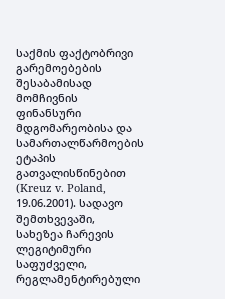საქმის ფაქტობრივი გარემოებების შესაბამისად მომჩივნის ფინანსური მდგომარეობისა და სამართალწარმოების ეტაპის გათვალისწინებით (Kreuz v. Poland, 19.06.2001). სადავო შემთხვევაში, სახეზეა ჩარევის ლეგიტიმური საფუძველი, რეგლამენტირებული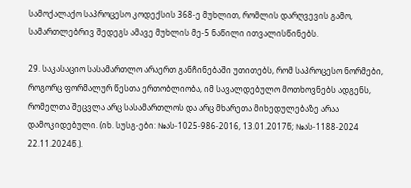სამოქალაქო საპროცესო კოდექსის 368-ე მუხლით, რომლის დარღვევის გამო, სამართლებრივ შედეგს ამავე მუხლის მე-5 ნაწილი ითვალისწინებს.

29. საკასაციო სასამართლო არაერთ განჩინებაში უთითებს, რომ საპროცესო ნორმები, როგორც ფორმალურ წესთა ერთობლიობა, იმ სავალდებულო მოთხოვნებს ადგენს, რომელთა შეცვლა არც სასამართლოს და არც მხარეთა მიხედულებაზე არაა დამოკიდებული. (იხ. სუსგ-ები: №ას-1025-986-2016, 13.01.2017წ; №ას-1188-2024 22.11.2024წ.).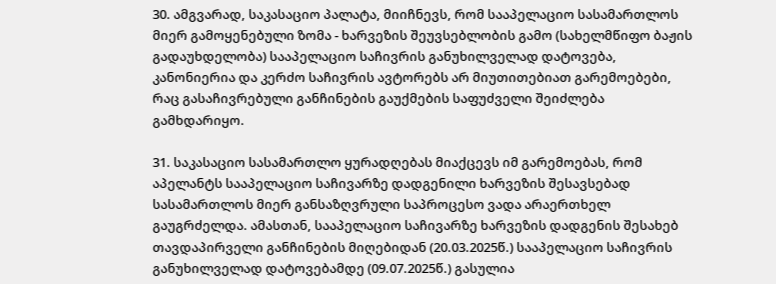30. ამგვარად, საკასაციო პალატა, მიიჩნევს, რომ სააპელაციო სასამართლოს მიერ გამოყენებული ზომა - ხარვეზის შეუვსებლობის გამო (სახელმწიფო ბაჟის გადაუხდელობა) სააპელაციო საჩივრის განუხილველად დატოვება, კანონიერია და კერძო საჩივრის ავტორებს არ მიუთითებიათ გარემოებები, რაც გასაჩივრებული განჩინების გაუქმების საფუძველი შეიძლება გამხდარიყო.

31. საკასაციო სასამართლო ყურადღებას მიაქცევს იმ გარემოებას, რომ აპელანტს სააპელაციო საჩივარზე დადგენილი ხარვეზის შესავსებად სასამართლოს მიერ განსაზღვრული საპროცესო ვადა არაერთხელ გაუგრძელდა. ამასთან, სააპელაციო საჩივარზე ხარვეზის დადგენის შესახებ თავდაპირველი განჩინების მიღებიდან (20.03.2025წ.) სააპელაციო საჩივრის განუხილველად დატოვებამდე (09.07.2025წ.) გასულია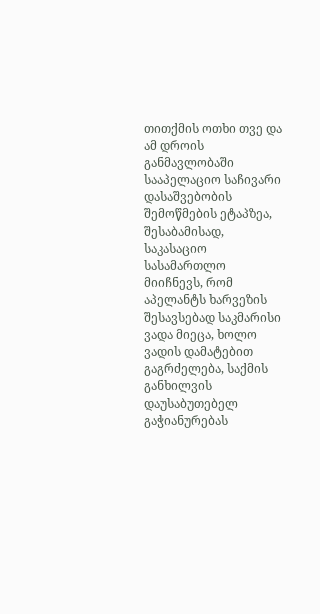თითქმის ოთხი თვე და ამ დროის განმავლობაში სააპელაციო საჩივარი დასაშვებობის შემოწმების ეტაპზეა, შესაბამისად, საკასაციო სასამართლო მიიჩნევს, რომ აპელანტს ხარვეზის შესავსებად საკმარისი ვადა მიეცა, ხოლო ვადის დამატებით გაგრძელება, საქმის განხილვის დაუსაბუთებელ გაჭიანურებას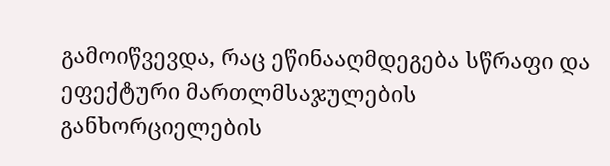გამოიწვევდა, რაც ეწინააღმდეგება სწრაფი და ეფექტური მართლმსაჯულების განხორციელების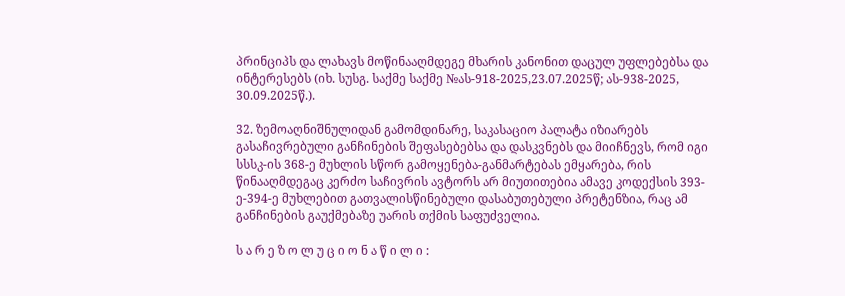პრინციპს და ლახავს მოწინააღმდეგე მხარის კანონით დაცულ უფლებებსა და ინტერესებს (იხ. სუსგ. საქმე საქმე №ას-918-2025,23.07.2025წ; ას-938-2025, 30.09.2025წ.).

32. ზემოაღნიშნულიდან გამომდინარე, საკასაციო პალატა იზიარებს გასაჩივრებული განჩინების შეფასებებსა და დასკვნებს და მიიჩნევს, რომ იგი სსსკ-ის 368-ე მუხლის სწორ გამოყენება-განმარტებას ემყარება, რის წინააღმდეგაც კერძო საჩივრის ავტორს არ მიუთითებია ამავე კოდექსის 393-ე-394-ე მუხლებით გათვალისწინებული დასაბუთებული პრეტენზია, რაც ამ განჩინების გაუქმებაზე უარის თქმის საფუძველია.

ს ა რ ე ზ ო ლ უ ც ი ო ნ ა წ ი ლ ი :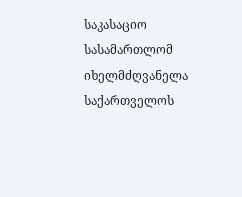საკასაციო სასამართლომ იხელმძღვანელა საქართველოს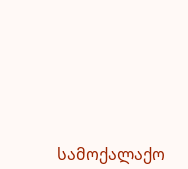სამოქალაქო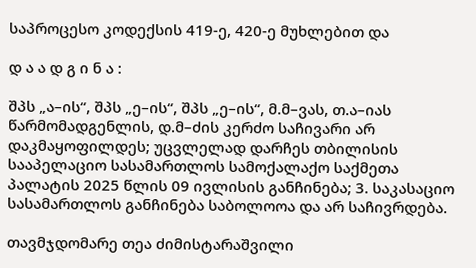საპროცესო კოდექსის 419-ე, 420-ე მუხლებით და

დ ა ა დ გ ი ნ ა :

შპს „ა–ის“, შპს „ე–ის“, შპს „ე–ის“, მ.მ–ვას, თ.ა–იას წარმომადგენლის, დ.მ–ძის კერძო საჩივარი არ დაკმაყოფილდეს; უცვლელად დარჩეს თბილისის სააპელაციო სასამართლოს სამოქალაქო საქმეთა პალატის 2025 წლის 09 ივლისის განჩინება; 3. საკასაციო სასამართლოს განჩინება საბოლოოა და არ საჩივრდება.

თავმჯდომარე თეა ძიმისტარაშვილი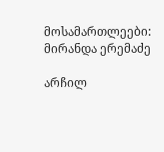მოსამართლეები: მირანდა ერემაძე

არჩილ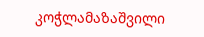კოჭლამაზაშვილი